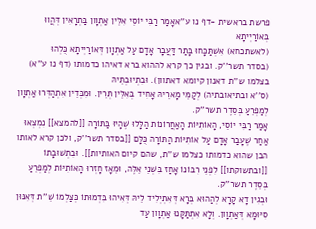פרשת בראשית -דף נו ע''אאָמַר רַבִּי יוֹסֵי אִלֵּין אַתְוָון בַּתְרָאִין דְּהֲווּ בְּאוֹרַיְיתָא
(לאשתכחא) אִשְׁתַּכָּחוּ בָּתַר דַּעֲבָר אָדָם עַל אַתְוָון דְּאוֹרַיְיתָא כֻּלְהוּ
(בסדר תשר''ק. ובגין כך קרא לההוא ברא דאיהו כדמותו (דף נו ע''א) בצלמו ש''ת דאנון קיומא דאתוון). וּבִתְיוּבְתֵּיהּ
(ס''א ובתיאובתיה) לְקַמֵּי מָארֵיהּ אָחִיד בְּאִלֵּין תְּרֵין. וּמִכְּדֵין אִתְהַדְּרוּ אַתְוָון לְמַפְרֵעַ בְּסֵדֶר תשר''ק.
אָמַר רַבִּי יוֹסֵי, הָאוֹתִיּוֹת הָאַחֲרוֹנוֹת הַלָּלוּ שֶׁהָיוּ בַּתּוֹרָה [[להמצא]] נִמְצְאוּ אַחַר שֶׁעָבַר אָדָם עַל אוֹתִיּוֹת הַתּוֹרָה כֻּלָּם [[בסדר תשר''ק, ולכן קרא לאותו הבן שהוא כדמותו כצלמו ש''ת, שהם קיום האותיות]]. וּבִתְשׁוּבָתוֹ [[ובתשוקתו]] לִפְנֵי רִבּוֹנוֹ אָחַז בִּשְׁנֵי אֵלֶּה, וּמֵאָז חָזְרוּ הָאוֹתִיּוֹת לְמַפְרֵעַ בְּסֵדֶר תשר''ק.
וּבְגִין דָא קָרָא לְהַהוּא בְּרָא דְּאִתְיְלִיד לֵיהּ דְּאִיהוּ בִּדְמוּתוֹ כְּצַלְמוֹ שֵׁ''ת דְּאִנּוּן סִיּוּמָא דְּאַתְוָון. וְלָא אִתְתַּקָּנוּ אַתְוָון עַד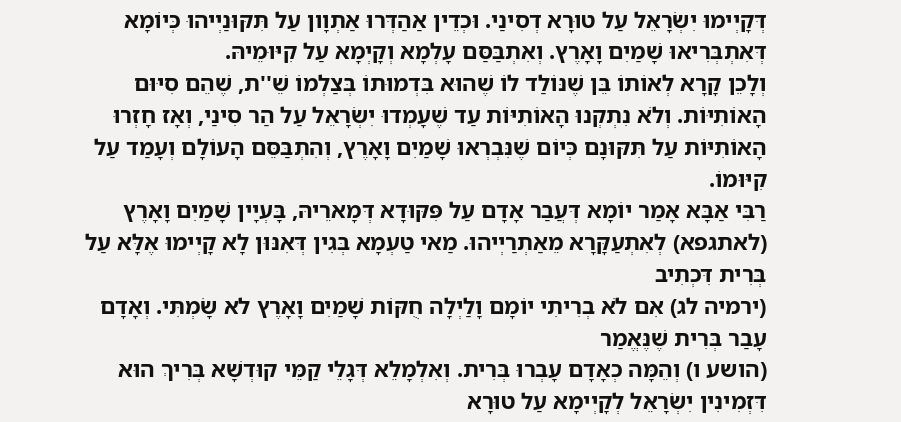דְּקָיְימוּ יִשְׂרָאֵל עַל טוּרָא דְסִינַי. וּכְדֵין אַהַדְּרוּ אַתְוָון עַל תִּקּוּנַיְיהוּ כְּיוֹמָא דְּאִתְבְּרִיאוּ שָׁמַיִם וָאָרֶץ. וְאִתְבַּסַּם עָלְמָא וְקָיְמָא עַל קִיּוּמֵיהּ.
וְלָכֵן קָרָא לְאוֹתוֹ בֵּן שֶׁנּוֹלַד לוֹ שֶׁהוּא בִּדְמוּתוֹ בְּצַלְמוֹ שֵׁ''ת, שֶׁהֵם סִיּוּם הָאוֹתִיּוֹת. וְלֹא נִתְקְנוּ הָאוֹתִיּוֹת עַד שֶׁעָמְדוּ יִשְׂרָאֵל עַל הַר סִינַי, וְאָז חָזְרוּ הָאוֹתִיּוֹת עַל תִּקּוּנָם כְּיוֹם שֶׁנִּבְרְאוּ שָׁמַיִם וָאָרֶץ, וְהִתְבַּסֵּם הָעוֹלָם וְעָמַד עַל קִיּוּמוֹ.
רַבִּי אַבָּא אָמַר יוֹמָא דְּעֲבַר אָדָם עַל פִּקּוּדָא דְּמָארֵיהּ, בָּעְיָין שָׁמַיִם וָאָרֶץ
(לאתגפא) לְאִתְעַקָּרָא מֵאַתְרַיְיהוּ. מַאי טַעְמָא בְּגִין דְּאִנּוּן לָא קָיְימוּ אֶלָּא עַל בְּרִית דִּכְתִיב
(ירמיה לג) אִם לֹא בְרִיתִי יוֹמָם וָלַיְלָה חֻקּוֹת שָׁמַיִם וָאָרֶץ לא שָׂמְתִּי. וְאָדָם עָבַר בְּרִית שֶׁנֶּאֱמַר
(הושע ו) וְהֵמָּה כְאָדָם עָבְרוּ בְּרִית. וְאִלְמָלֵא דְּגָלֵי קַמֵּי קוּדְשָׁא בְּרִיךְ הוּא דִּזְמִינִין יִשְׂרָאֵל לְקָיְימָא עַל טוּרָא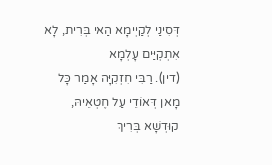דְּסִינַי לְקַיְימָא הַאי בְּרִית, לָא אִתְקְיַּים עָלְמָא
(דין). רַבִּי חִזְקִיָּה אָמַר כָּל מָאן דְּאוֹדֵי עַל חֶטְאֵיהּ, קוּדְשָׁא בְּרִיךְ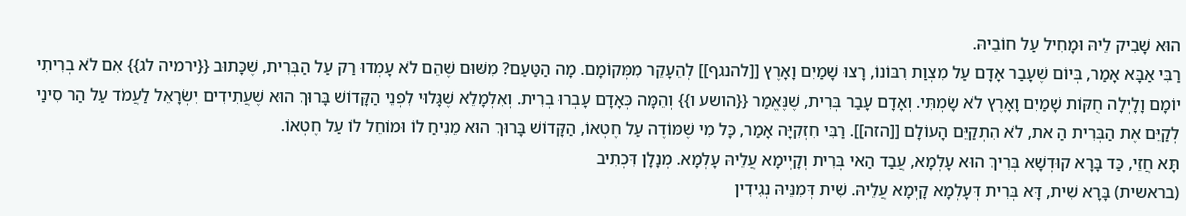הוּא שָׁבִיק לֵיהּ וּמָחִיל עַל חוֹבֵיהּ.
רַבִּי אַבָּא אָמַר, בְּיוֹם שֶׁעָבַר אָדָם עַל מִצְוַת רִבּוֹנוֹ, רָצוּ שָׁמַיִם וָאָרֶץ [[להנגף]] לְהֵעָקֵר מִמְּקוֹמָם. מָה הַטַּעַם? מִשּׁוּם שֶׁהֵם לֹא עָמְדוּ רַק עַל הַבְּרִית, שֶׁכָּתוּב {{ירמיה לג}} אִם לֹא בְרִיתִי יוֹמָם וָלָיְלָה חֻקּוֹת שָׁמַיִם וָאָרֶץ לֹא שָׂמְתִּי. וְאָדָם עָבַר בְּרִית, שֶׁנֶּאֱמַר {{הושע ו}} וְהֵמָּה כְּאָדָם עָבְרוּ בְרִית. וְאִלְמָלֵא שֶׁגָּלוּי לִפְנֵי הַקָּדוֹשׁ בָּרוּךְ הוּא שֶׁעֲתִידִים יִשְׂרָאֵל לַעֲמֹד עַל הַר סִינַי לְקַיֵּם אֶת הַבְּרִית הַ את, לֹא הִתְקַיֵּם הָעוֹלָם [[הזה]]. רַבִּי חִזְקִיָּה אָמַר, כָּל מִי שֶׁמּוֹדֶה עַל חֶטְאוֹ, הַקָּדוֹשׁ בָּרוּךְ הוּא מֵנִיחַ לוֹ וּמוֹחֵל לוֹ עַל חֶטְאוֹ.
תָּא חֲזֵי, כַּד בָּרָא קוּדְשָׁא בְּרִיךְ הוּא עָלְמָא, עֲבַד הַאי בְּרִית וְקָיְימָא עֲלֵיהּ עָלְמָא. מְנָלָן דִּכְתִיב
(בראשית) בָּרָא שִׁית, דָּא בְּרִית דְּעָלְמָא קָיְמָא עֲלֵיהּ. שִׁית דְּמִנֵּיהּ נְגִידִין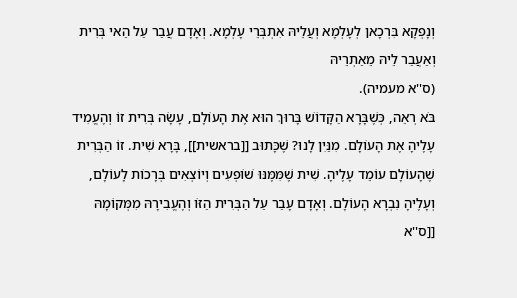וְנָפְקָא בִּרְכָאן לְעָלְמָא וְעֲלֵיהּ אִתְבְּרֵי עָלְמָא. וְאָדָם עֲבַר עַל הַאי בְּרִית וְאַעֲבַר לֵיהּ מֵאַתְרֵיהּ
(ס''א מעמיה).
בֹּא רְאֵה, כְּשֶׁבָּרָא הַקָּדוֹשׁ בָּרוּךְ הוּא אֶת הָעוֹלָם, עָשָׂה בְּרִית זוֹ וְהֶעֱמִיד עָלֶיהָ אֶת הָעוֹלָם. מִנַּיִן לָנוּ? שֶׁכָּתוּב [[בראשית]], בָּרָא שִׁית. זוֹ הַבְּרִית שֶׁהָעוֹלָם עוֹמֵד עָלֶיהָ. שִׁית שֶׁמִּמֶּנּוּ שׁוֹפְעִים וְיוֹצְאִים בְּרָכוֹת לָעוֹלָם, וְעָלֶיהָ נִבְרָא הָעוֹלָם. וְאָדָם עָבַר עַל הַבְּרִית הַזּוֹ וְהֶעֱבִירָהּ מִמְּקוֹמָהּ [[ס''א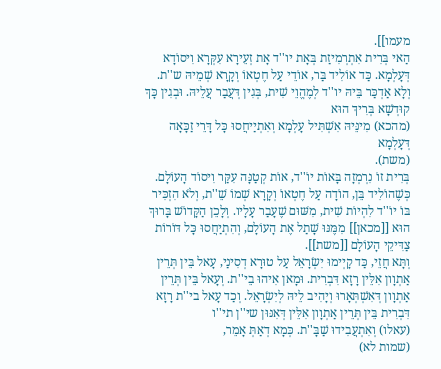מעמו]].
הַאי בְּרִית אִתְרְמִיזַת בְּאָת יו''ד אָת זְעֵירָא עִקְּרָא וִיסוֹדָא דְּעָלְמָא. כַּד אוֹלִיד בַּר, אוֹדֵי עַל חֶטְאוֹ וְקָרָא שְׁמֵיהּ ש''ת. וְלָא אַדְכַּר בֵּיהּ יו''ד לְמֶהֱוֵי שִׁית, בְּגִין דְּעֲבַר עֲלֵיהּ. וּבְגִין כָּךְ קוּדְשָׁא בְּרִיךְ הוּא
(מהכא) מִינֵּיהּ אִשְׁתִּיל עָלְמָא וְאִתְיַיחֲסוּ כָּל דָּרֵי זַכָּאָה דְּעָלְמָא
(משת).
בְּרִית זוֹ נִרְמְזָה בָּאוֹת יוֹ''ד, אוֹת קְטַנָּה עִקַּר וִיסוֹד הָעוֹלָם. כְּשֶׁהוֹלִיד בֵּן, הוֹדָה עַל חֶטְאוֹ וְקָרָא שְׁמוֹ שֵׁ''ת, וְלֹא הִזְכִּיר בּוֹ יוֹ''ד לִהְיוֹת שִׁית, מִשּׁוּם שֶׁעָבַר עָלָיו. וְלָכֵן הַקָּדוֹשׁ בָּרוּךְ הוּא [[מכאן]] מִמֶּנּוּ שָׁתַל אֶת הָעוֹלָם, וְהִתְיַחֲסוּ כָּל דּוֹרוֹת צַדִּיקֵי הָעוֹלָם [[משת]].
וְתָּא חֲזֵי, כַּד קָיְימוּ יִשְׂרָאֵל עַל טוּרָא דְסִינַי, עָאל בֵּין תְּרֵין אַתְוָון אִלֵּין רָזָא דִּבְרִית. וּמָאן אִיהוּ בֵי''ת. וְעָאל בֵּין תְּרֵין אַתְוָון דְּאִשְׁתְּאָרוּ וְיָהִיב לֵיהּ לְיִשְׂרָאֵל. וְכַד עָאל בי''ת רָזָא דִּבְרִית בֵּין תְּרֵין אַתְוָון אִלֵּין דְּאִנּוּן שי''ן תי''ו
(עאלו) וְאִתְעֲבִידוּ שַׁבָּ''ת. כְּמָא דְאַתְּ אָמֵר,
(שמות לא)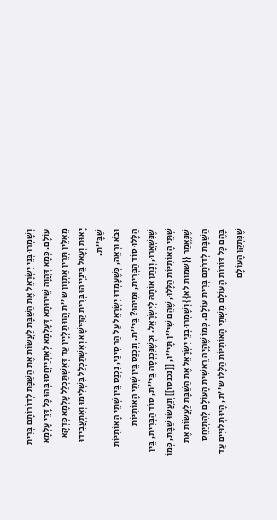וְשָׁמְרוּ בְּנֵי יִשְׂרָאֵל אֶת הַשַּׁבָּת לַעֲשׂוֹת אֶת הַשַּׁבָּת לְדוֹרוֹתָם בְּרִית עוֹלָם. כְּמָא דְּהֲוָה שֵׁירוּתָא דְּעָלְמָא לְאִתְיַיחֲסוּ בְּהוּ כָּל דָּרֵי עָלְמָא מֵאִלֵּין תְּרֵין אַתְוָון ש''ת הֲווּ תַּלְיָין עַד דְּאִשְׁתַּכְלַל עָלְמָא כְּדְקָא יָאוּת וְעָאל בֵּינַיְיהוּ בְּרִית קַדִּישָׁא וְאִשְׁתַּכְלַל בִּשְׁלִימוּ וְאִתְעֲבִידוּ שַׁבָּ''ת.
וּבֹא וּרְאֵה, כְּשֶׁעָמְדוּ יִשְׂרָאֵל עַל הַר סִינַי, נִכְנַס בֵּין שְׁתֵּי הָאוֹתִיּוֹת הַלָּלוּ סוֹד הַבְּרִית, וּמִיהוּ? בֵּי''ת. וְנִכְנַס בֵּין שְׁתֵּי הָאוֹתִיּוֹת שֶׁנִּשְׁאֲרוּ, וְנָתַן אוֹתָהּ לְיִשְׂרָאֵל. וּכְשֶׁנִּכְנְסָה בֵּי''ת, סוֹד הַבְּרִית, בֵּין שְׁתֵּי הָאוֹתִיּוֹת הַלָּלוּ, שֶׁהֵם שִׁי''ן תָּי''ו, [[נכנסו]] וְנַעֲשׂוּ שַׁבָּת, כְּמוֹ שֶׁנֶּאֱמַר {{שמות לא}} וְשָׁמְרוּ בְנֵי יִשְׂרָאֵל אֶת הַשַּׁבָּת לַעֲשׂוֹת אֶת הַשַּׁבָּת לְדרֹתָם בְּרִית עוֹלָם. כְּמוֹ שֶׁהָיָה רֵאשִׁית הָעוֹלָם לְהִתְיַחֵס בָּהֶם כָּל דּוֹרוֹת הָעוֹלָם מִשְּׁתֵּי הָאוֹתִיּוֹת הַלָּלו ש''ת, הָיוּ תְּלוּיִים עַד שֶׁנִּתְקַן הָעוֹלָם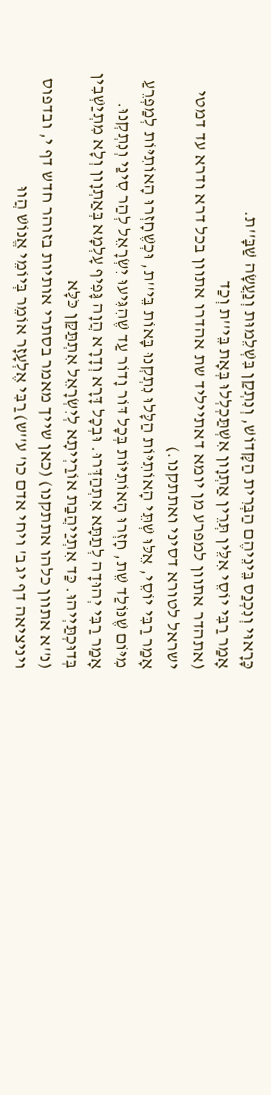כָּרָאוּי וְנִכְנַס בֵּינֵיהֶם הַבְּרִית הַקָּדוֹשׁ, וְנִתְקַן בִּשְׁלֵמוּת וְנַעֲשָׂה שַׁבָּ''ת.
אָמַר רַבִּי יוֹסֵי אִלֵּין תְּרֵין אַתְוָון אִשְׁתַּכְלְלוּ בְּאָת בֵּי''ת וְכַד
(אתהדר אתוון למפרע מן יומא דאתייליד שת אהדרו אתוון בכל דרא ודרא עד דמטי ישראל לטורא דסיני ואתתקנו.)
אָמַר רַבִּי יוֹסֵי, אֵלּוּ שְׁתֵּי הָאוֹתִיּוֹת הַלָּלוּ נִתְקְנוּ בָּאוֹת בֵּי''ת, וּכְשֶׁחָזְרוּ הָאוֹתִיּוֹת לְמַפְרֵעַ מִיּוֹם שֶׁנּוֹלַד שֵׁת, חָזְרוּ הָאוֹתִיּוֹת בְּכָל דּוֹר וָדוֹר עַד שֶׁהִגִּיעוּ יִשְׂרָאֵל לְהַר סִינַי וְנִתְקְנוּ.
אָמַר רַבִּי יְהוּדָה לְתַתָּא אִתְהַדְּרוּ. וּבְכָל דָּרָא וְדָרָא הֲוָה גָּפִיף עָלְמָא בְּאַתְוָון וְלָא מִתְיַשְׁבִין בְּדוּכְתַּיְיהוּ. כַּד אִתְיַיהֲבַת אוֹרַיְיתָא לְיִשְׂרָאֵל אִתְתַּקַּן כֹּלָּא
(נ''א אתוון כלהו אתתקנו) (כאן שייך מאמר בסתרי אותיות בזוהר חדש דף י, ובדפוס ויניציאה דף יג ב' ויחי אדם כו' ע''ש) רַבִּי אֶלְעָזָר אוֹמֵר בְּיוֹמֵי אֱנוֹשׁ הֲווּ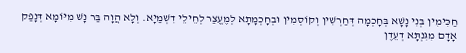חַכִּימִין בְּנִי נָשָׁא בְּחָכְמָה דְּחַרְשִׁין וְקוֹסְמִין וּבְחָכְמָתָא לְמֶעֱצַר לְחֵילֵי דִשְׁמַיָא. וְלָא הֲוָה בַּר נָשׁ מִיּוֹמָא דְּנָפַק אָדָם מִגִּנְתָּא דְעֵדֶן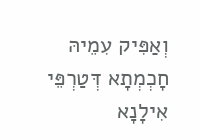וְאַפִּיק עִמֵיהּ חָכְמְתָא דְּטַרְפֵּי אִילָנָא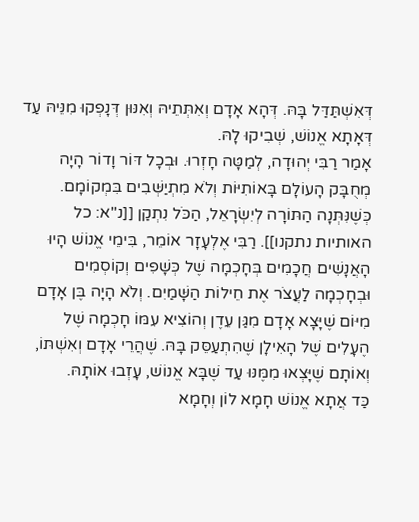דְּאִשְׁתַּדַּל בָּהּ. דְּהָא אָדָם וְאִתְּתֵיהּ וְאִנּוּן דְּנָפְקוּ מִנֵּיהּ עַד דְּאָתָא אֱנוֹשׁ, שְׁבִיקוּ לָהּ.
אָמַר רַבִּי יְהוּדָה, לְמַטָּה חָזְרוּ. וּבְכָל דּוֹר וָדוֹר הָיָה מְחֻבָּק הָעוֹלָם בָּאוֹתִיּוֹת וְלֹא מִתְיַשְּׁבִים בִּמְקוֹמָם. כְּשֶׁנִּתְּנָה הַתּוֹרָה לְיִשְׂרָאֵל, הַכֹּל נִתְקַן [[נ''א: כל האותיות נתקנו]]. רַבִּי אֶלְעָזָר אוֹמֵר, בִּימֵי אֱנוֹשׁ הָיוּ הָאֲנָשִׁים חֲכָמִים בְּחָכְמָה שֶׁל כְּשָׁפִים וְקוֹסְמִים וּבְחָכְמָה לַעֲצֹר אֶת חֵילוֹת הַשָּׁמַיִם. וְלֹא הָיָה בֶּן אָדָם מִיּוֹם שֶׁיָּצָא אָדָם מִגַּן עֵדֶן וְהוֹצִיא עִמּוֹ חָכְמָה שֶׁל הֶעָלִים שֶׁל הָאִילָן שֶׁהִתְעַסֵּק בָּהּ. שֶׁהֲרֵי אָדָם וְאִשְׁתּוֹ, וְאוֹתָם שֶׁיָּצְאוּ מִמֶּנּוּ עַד שֶׁבָּא אֱנוֹשׁ, עָזְבוּ אוֹתָהּ.
כַּד אֲתָא אֱנוֹשׁ חָמָא לוֹן וְחָמָא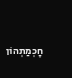חָכְמַתְהוֹן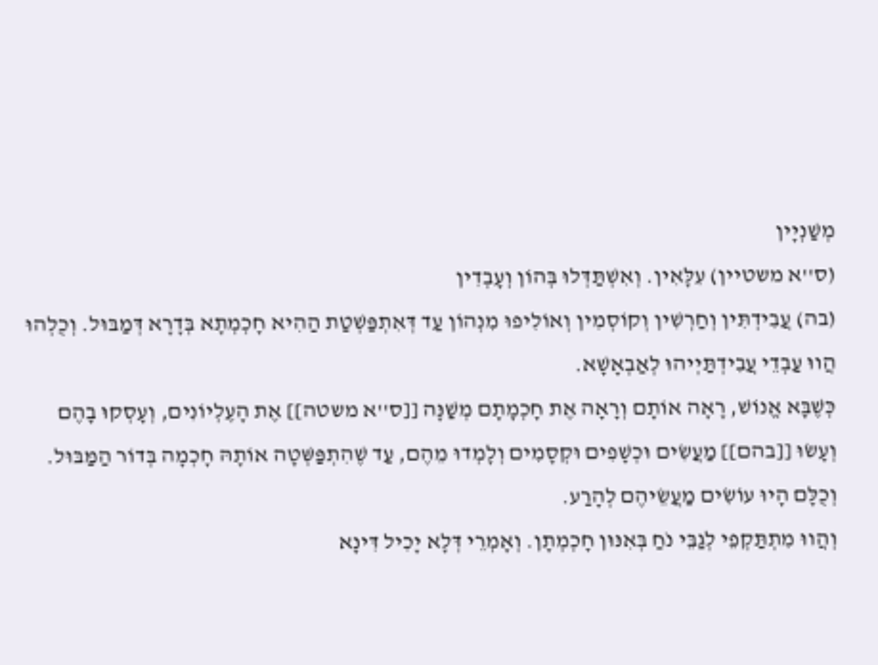מְשַׁנְיָין
(ס''א משטיין) עִלָּאִין. וְאִשְׁתַּדְּלוּ בְּהוֹן וְעָבְדִין
(בה) עֲבִידְתִּין וְחַרְשִׁין וְקוֹסְמִין וְאוֹלִיפוּ מִנְהוֹן עַד דְּאִתְפַּשְׁטַת הַהִיא חָכְמְתָא בְּדָרָא דְּמַבּוּל. וְכֻלְהוּ הֲווּ עַבְדֵי עֲבִידְתַּיְיהוּ לְאַבְאָשָׁא.
כְּשֶׁבָּא אֱנוֹשׁ, רָאָה אוֹתָם וְרָאָה אֶת חָכְמָתָם מְשַׁנָּה [[ס''א משטה]] אֶת הָעֶלְיוֹנִים, וְעָסְקוּ בָהֶם וְעָשׂוּ [[בהם]] מַעֲשִׂים וּכְשָׁפִים וּקְסָמִים וְלָמְדוּ מֵהֶם, עַד שֶׁהִתְפַּשְּׁטָה אוֹתָהּ חָכְמָה בְּדוֹר הַמַּבּוּל. וְכֻלָּם הָיוּ עוֹשִׂים מַעֲשֵׂיהֶם לְהָרַע.
וְהֲווּ מִתְתַּקְפֵי לְגַבֵּי נֹחַ בְּאִנּוּן חָכְמְתָן. וְאָמְרֵי דְּלָא יָכִיל דִּינָא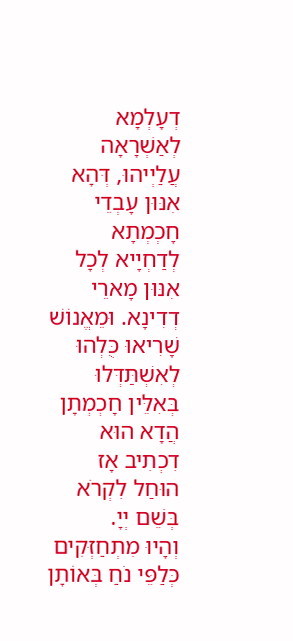דְעָלְמָא לְאַשְׁרָאָה עֲלַיְיהוּ, דְּהָא אִנּוּן עָבְדֵי חָכְמְתָא לְדַחְיָיא לְכָל אִנּוּן מָארֵי דְדִינָא. וּמֵאֱנוֹשׁ שָׁרִיאוּ כֻּלְהוּ לְאִשְׁתַּדְּלוּ בְּאִלֵּין חָכְמְתָן הֲדָא הוּא דִכְתִיב אָז הוּחַל לִקְרֹא בְּשֵׁם יְיָ.
וְהָיוּ מִתְחַזְּקִים כְּלַפֵּי נֹחַ בְּאוֹתָן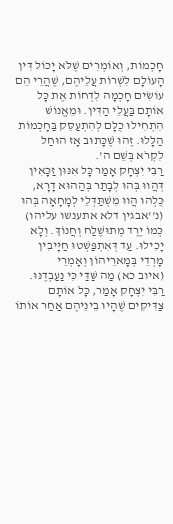חָכְמוֹת, וְאוֹמְרִים שֶׁלֹּא יָכוֹל דִּין הָעוֹלָם לִשְׁרוֹת עֲלֵיהֶם, שֶׁהֲרֵי הֵם עוֹשִׂים חָכְמָה לִדְחוֹת אֶת כָּל אוֹתָם בַּעֲלֵי הַדִּין. וּמֵאֱנוֹשׁ הִתְחִילוּ כֻלָּם לְהִתְעַסֵּק בַּחָכְמוֹת הַלָּלוּ. זֶהוּ שֶׁכָּתוּב אָז הוּחַל לִקְרֹא בְּשֵׁם ה'.
רַבִּי יִצְחָק אָמַר כָּל אִנּוּן זַכָּאִין דְּהֲווּ בְּהוּ לְבָתַר בְּהַהוּא דָרָא, כֻּלְהוּ הֲווּ מִשְׁתַּדְּלֵי לְמָחָאָה בְּהוּ
(נ''אבגין דלא אתענשו עליהו) כְּמוֹ יֶרֶד מְתוּשֶׁלַח וְחֲנוֹךְ. וְלָא יָכִילוּ. עַד דְּאִתְפַּשְׁטוּ חַיָּיבִין מָרְדֵי בְּמָארֵיהוֹן וְאָמְרֵי
(איוב כא) מַה שַּׁדַּי כִּי נַעַבְדֶנּוּ.
רַבִּי יִצְחָק אָמַר, כָּל אוֹתָם צַדִּיקִים שֶׁהָיוּ בֵינֵיהֶם אַחַר אוֹתוֹ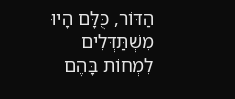הַדּוֹר, כֻּלָּם הָיוּ מִשְׁתַּדְּלִים לִמְחוֹת בָּהֶם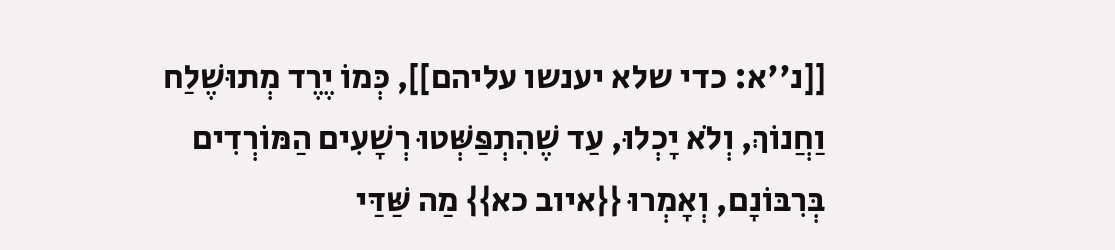[[נ''א: כדי שלא יענשו עליהם]], כְּמוֹ יֶרֶד מְתוּשֶׁלַח וַחֲנוֹךְ, וְלֹא יָכְלוּ, עַד שֶׁהִתְפַּשְּׁטוּ רְשָׁעִים הַמּוֹרְדִים בְּרִבּוֹנָם, וְאָמְרוּ {{איוב כא}} מַה שַּׁדַּי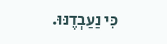כִּי נַעַבְדֶנּוּ.